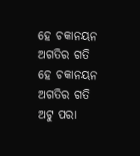ହେ ଚକାନୟନ ଅଗତିର ଗତି
ହେ ଚକାନୟନ ଅଗତିର ଗତି
ଅଟୁ ପରା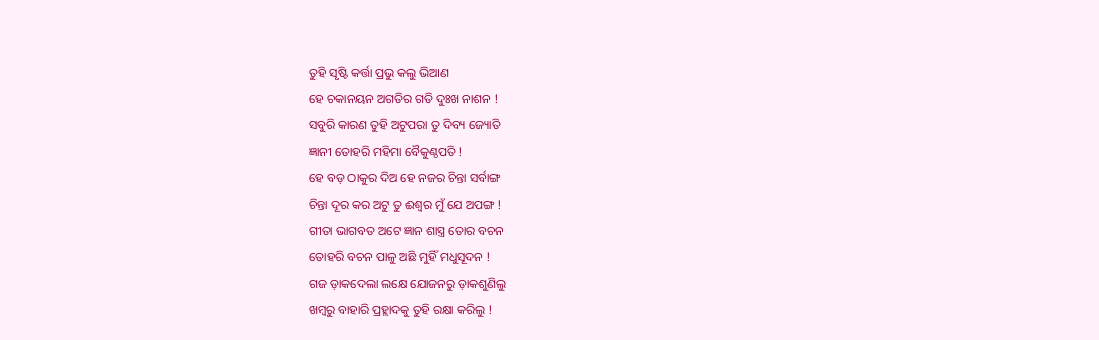ତୁହି ସୃଷ୍ଟି କର୍ତ୍ତା ପ୍ରଭୁ କଲୁ ଭିଆଣ
ହେ ଚକାନୟନ ଅଗତିର ଗତି ଦୁଃଖ ନାଶନ !
ସବୁରି କାରଣ ତୁହି ଅଟୁପରା ତୁ ଦିବ୍ୟ ଜ୍ୟୋତି
ଜ୍ଞାନୀ ତୋହରି ମହିମା ବୈକୁଣ୍ଠପତି !
ହେ ବଡ଼ ଠାକୁର ଦିଅ ହେ ନଜର ଚିନ୍ତା ସର୍ବାଙ୍ଗ
ଚିନ୍ତା ଦୂର କର ଅଟୁ ତୁ ଈଶ୍ଵର ମୁଁ ଯେ ଅପଙ୍ଗ !
ଗୀତା ଭାଗବତ ଅଟେ ଜ୍ଞାନ ଶାସ୍ତ୍ର ତୋର ବଚନ
ତୋହରି ବଚନ ପାଳୁ ଅଛି ମୁହିଁ ମଧୁସୂଦନ !
ଗଜ ଡ଼ାକଦେଲା ଲକ୍ଷେ ଯୋଜନରୁ ଡ଼ାକଶୁଣିଲୁ
ଖମ୍ବରୁ ବାହାରି ପ୍ରହ୍ଲାଦକୁ ତୁହି ରକ୍ଷା କରିଲୁ !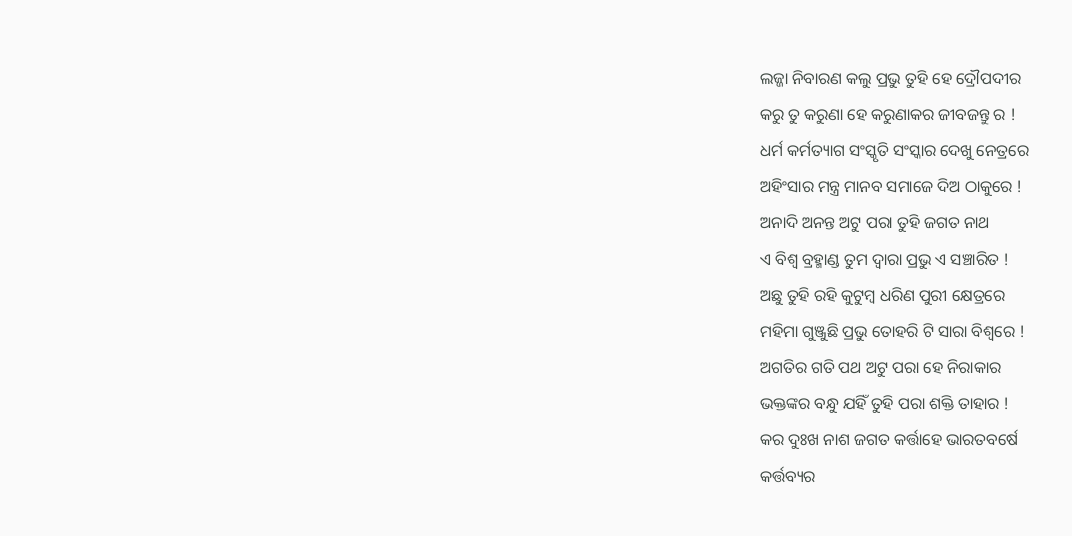ଲଜ୍ଜା ନିବାରଣ କଲୁ ପ୍ରଭୁ ତୁହି ହେ ଦ୍ରୌପଦୀର
କରୁ ତୁ କରୁଣା ହେ କରୁଣାକର ଜୀବଜନ୍ତୁ ର !
ଧର୍ମ କର୍ମତ୍ୟାଗ ସଂସ୍କୃତି ସଂସ୍କାର ଦେଖୁ ନେତ୍ରରେ
ଅହିଂସାର ମନ୍ତ୍ର ମାନବ ସମାଜେ ଦିଅ ଠାକୁରେ !
ଅନାଦି ଅନନ୍ତ ଅଟୁ ପରା ତୁହି ଜଗତ ନାଥ
ଏ ବିଶ୍ୱ ବ୍ରହ୍ମାଣ୍ଡ ତୁମ ଦ୍ବାରା ପ୍ରଭୁ ଏ ସଞ୍ଚାରିତ !
ଅଛୁ ତୁହି ରହି କୁଟୁମ୍ବ ଧରିଣ ପୁରୀ କ୍ଷେତ୍ରରେ
ମହିମା ଗୁଞ୍ଜୁଛି ପ୍ରଭୁ ତୋହରି ଟି ସାରା ବିଶ୍ବରେ !
ଅଗତିର ଗତି ପଥ ଅଟୁ ପରା ହେ ନିରାକାର
ଭକ୍ତଙ୍କର ବନ୍ଧୁ ଯହିଁ ତୁହି ପରା ଶକ୍ତି ତାହାର !
କର ଦୁଃଖ ନାଶ ଜଗତ କର୍ତ୍ତାହେ ଭାରତବର୍ଷେ
କର୍ତ୍ତବ୍ୟର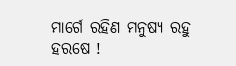ମାର୍ଗେ ରହିଣ ମନୁଷ୍ୟ ରହୁ ହରଷେ !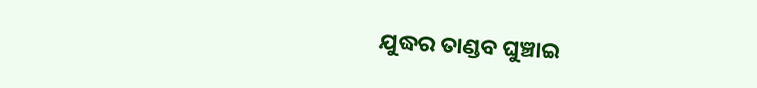ଯୁଦ୍ଧର ତାଣ୍ଡବ ଘୁଞ୍ଚାଇ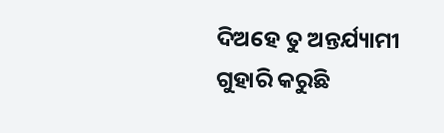ଦିଅହେ ତୁ ଅନ୍ତର୍ଯ୍ୟାମୀ
ଗୁହାରି କରୁଛି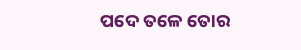ପଦେ ତଳେ ତୋର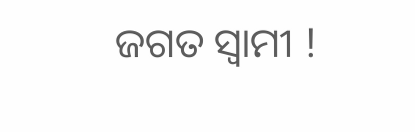ଜଗତ ସ୍ବାମୀ !